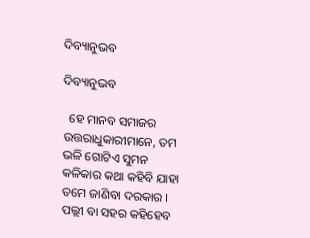ଦିବ୍ୟାନୁଭବ

ଦିବ୍ୟାନୁଭବ

  ହେ ମାନବ ସମାଜର ଉତ୍ତରାଧୁକାରୀମାନେ, ତମ ଭଳି ଗୋଟିଏ ସୁମନ କଳିକାର କଥା କହିବି ଯାହା ତମେ ଜାଣିବା ଦରକାର । ପଲ୍ଲୀ ବା ସହର କହିହେବ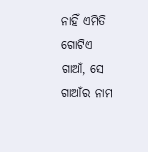ନାହିଁ ଏମିତି ଗୋଟିଏ ଗାଆଁ, ସେ ଗାଆଁର ନାମ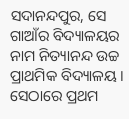ସଦାନନ୍ଦପୁର, ସେ ଗାଆଁର ବିଦ୍ୟାଳୟର ନାମ ନିତ୍ୟାନନ୍ଦ ଉଚ୍ଚ ପ୍ରାଥମିକ ବିଦ୍ୟାଳୟ । ସେଠାରେ ପ୍ରଥମ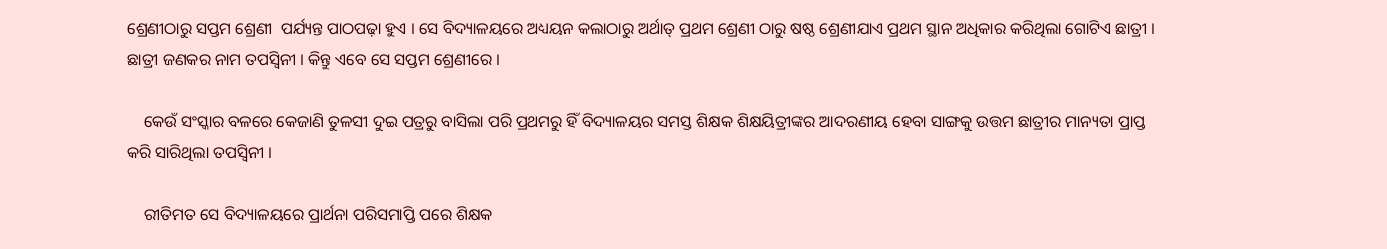ଶ୍ରେଣୀଠାରୁ ସପ୍ତମ ଶ୍ରେଣୀ  ପର୍ଯ୍ୟନ୍ତ ପାଠପଢ଼ା ହୁଏ । ସେ ବିଦ୍ୟାଳୟରେ ଅଧ୍ୟୟନ କଲାଠାରୁ ଅର୍ଥାତ୍ ପ୍ରଥମ ଶ୍ରେଣୀ ଠାରୁ ଷଷ୍ଠ ଶ୍ରେଣୀଯାଏ ପ୍ରଥମ ସ୍ଥାନ ଅଧିକାର କରିଥିଲା ଗୋଟିଏ ଛାତ୍ରୀ । ଛାତ୍ରୀ ଜଣକର ନାମ ତପସ୍ବିନୀ । କିନ୍ତୁ ଏବେ ସେ ସପ୍ତମ ଶ୍ରେଣୀରେ ।

    କେଉଁ ସଂସ୍କାର ବଳରେ କେଜାଣି ତୁଳସୀ ଦୁଇ ପତ୍ରରୁ ବାସିଲା ପରି ପ୍ରଥମରୁ ହିଁ ବିଦ୍ୟାଳୟର ସମସ୍ତ ଶିକ୍ଷକ ଶିକ୍ଷୟିତ୍ରୀଙ୍କର ଆଦରଣୀୟ ହେବା ସାଙ୍ଗକୁ ଉତ୍ତମ ଛାତ୍ରୀର ମାନ୍ୟତା ପ୍ରାପ୍ତ କରି ସାରିଥିଲା ତପସ୍ବିନୀ ।

    ରୀତିମତ ସେ ବିଦ୍ୟାଳୟରେ ପ୍ରାର୍ଥନା ପରିସମାପ୍ତି ପରେ ଶିକ୍ଷକ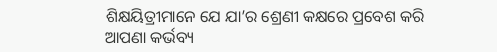ଶିକ୍ଷୟିତ୍ରୀମାନେ ଯେ ଯା’ର ଶ୍ରେଣୀ କକ୍ଷରେ ପ୍ରବେଶ କରି ଆପଣା କର୍ଭବ୍ୟ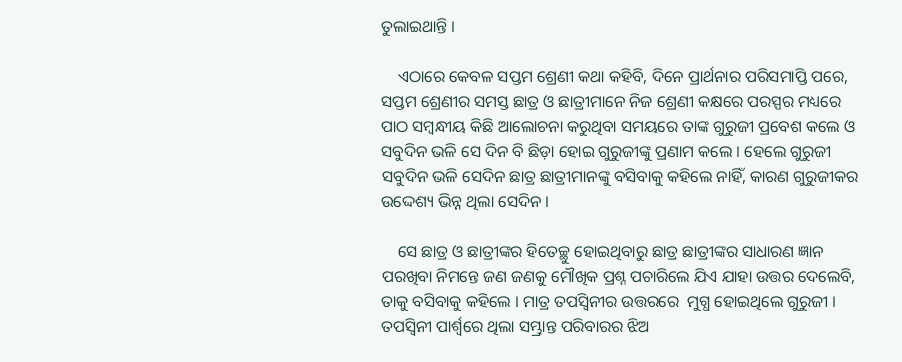ତୁଲାଇଥାନ୍ତି ।

    ଏଠାରେ କେବଳ ସପ୍ତମ ଶ୍ରେଣୀ କଥା କହିବି, ଦିନେ ପ୍ରାର୍ଥନାର ପରିସମାପ୍ତି ପରେ, ସପ୍ତମ ଶ୍ରେଣୀର ସମସ୍ତ ଛାତ୍ର ଓ ଛାତ୍ରୀମାନେ ନିଜ ଶ୍ରେଣୀ କକ୍ଷରେ ପରସ୍ପର ମଧ୍ୟରେ ପାଠ ସମ୍ବନ୍ଧୀୟ କିଛି ଆଲୋଚନା କରୁଥିବା ସମୟରେ ତାଙ୍କ ଗୁରୁଜୀ ପ୍ରବେଶ କଲେ ଓ ସବୁଦିନ ଭଳି ସେ ଦିନ ବି ଛିଡ଼ା ହୋଇ ଗୁରୁଜୀଙ୍କୁ ପ୍ରଣାମ କଲେ । ହେଲେ ଗୁରୁଜୀ ସବୁଦିନ ଭଳି ସେଦିନ ଛାତ୍ର ଛାତ୍ରୀମାନଙ୍କୁ ବସିବାକୁ କହିଲେ ନାହିଁ, କାରଣ ଗୁରୁଜୀକର ଉଦ୍ଦେଶ୍ୟ ଭିନ୍ନ ଥିଲା ସେଦିନ ।

    ସେ ଛାତ୍ର ଓ ଛାତ୍ରୀଙ୍କର ହିତେଚ୍ଛୁ ହୋଇଥିବାରୁ ଛାତ୍ର ଛାତ୍ରୀଙ୍କର ସାଧାରଣ ଜ୍ଞାନ ପରଖିବା ନିମନ୍ତେ ଜଣ ଜଣକୁ ମୌଖିକ ପ୍ରଶ୍ନ ପଚାରିଲେ ଯିଏ ଯାହା ଉତ୍ତର ଦେଲେବି, ତାକୁ ବସିବାକୁ କହିଲେ । ମାତ୍ର ତପସ୍ବିନୀର ଉତ୍ତରରେ  ମୁଗ୍ଧ ହୋଇଥିଲେ ଗୁରୁଜୀ । ତପସ୍ବିନୀ ପାର୍ଶ୍ୱରେ ଥିଲା ସମ୍ଭ୍ରାନ୍ତ ପରିବାରର ଝିଅ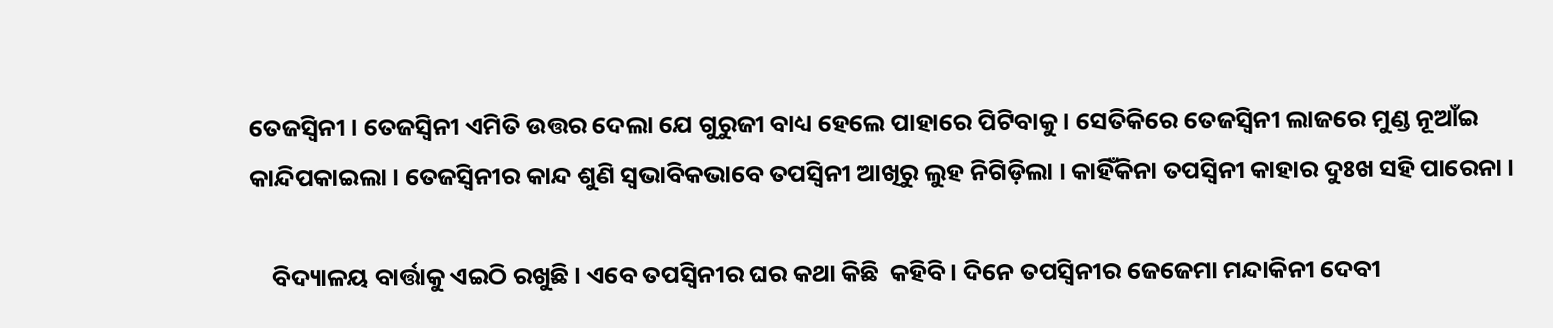ତେଜସ୍ବିନୀ । ତେଜସ୍ବିନୀ ଏମିତି ଉତ୍ତର ଦେଲା ଯେ ଗୁରୁଜୀ ବାଧ୍ୟ ହେଲେ ପାହାରେ ପିଟିବାକୁ । ସେତିକିରେ ତେଜସ୍ବିନୀ ଲାଜରେ ମୁଣ୍ଡ ନୂଆଁଇ କାନ୍ଦିପକାଇଲା । ତେଜସ୍ବିନୀର କାନ୍ଦ ଶୁଣି ସ୍ବଭାବିକଭାବେ ତପସ୍ବିନୀ ଆଖିରୁ ଲୁହ ନିଗିଡ଼ିଲା । କାହିଁକିନା ତପସ୍ବିନୀ କାହାର ଦୁଃଖ ସହି ପାରେନା ।

    ବିଦ୍ୟାଳୟ ବାର୍ତ୍ତାକୁ ଏଇଠି ରଖୁଛି । ଏବେ ତପସ୍ବିନୀର ଘର କଥା କିଛି  କହିବି । ଦିନେ ତପସ୍ବିନୀର ଜେଜେମା ମନ୍ଦାକିନୀ ଦେବୀ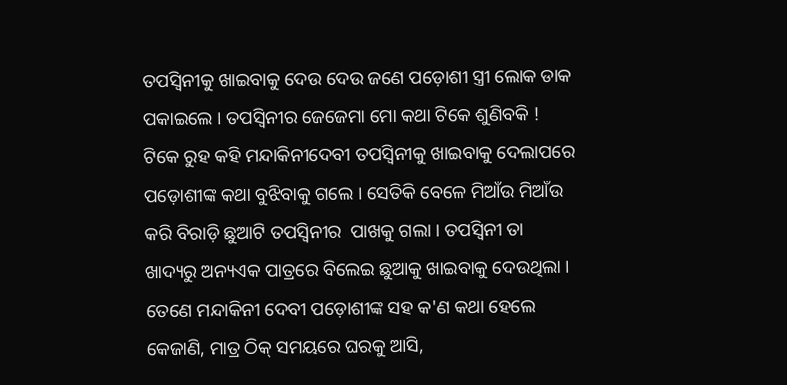ତପସ୍ବିନୀକୁ ଖାଇବାକୁ ଦେଉ ଦେଉ ଜଣେ ପଡ଼ୋଶୀ ସ୍ତ୍ରୀ ଲୋକ ଡାକ ପକାଇଲେ । ତପସ୍ବିନୀର ଜେଜେମା ମୋ କଥା ଟିକେ ଶୁଣିବକି ! ଟିକେ ରୁହ କହି ମନ୍ଦାକିନୀଦେବୀ ତପସ୍ବିନୀକୁ ଖାଇବାକୁ ଦେଲାପରେ ପଡ଼ୋଶୀଙ୍କ କଥା ବୁଝିବାକୁ ଗଲେ । ସେତିକି ବେଳେ ମିଆଁଉ ମିଆଁଉ କରି ବିରାଡ଼ି ଛୁଆଟି ତପସ୍ବିନୀର  ପାଖକୁ ଗଲା । ତପସ୍ବିନୀ ତା ଖାଦ୍ୟରୁ ଅନ୍ୟଏକ ପାତ୍ରରେ ବିଲେଇ ଛୁଆକୁ ଖାଇବାକୁ ଦେଉଥିଲା । ତେଣେ ମନ୍ଦାକିନୀ ଦେବୀ ପଡ଼ୋଶୀଙ୍କ ସହ କ'ଣ କଥା ହେଲେ କେଜାଣି, ମାତ୍ର ଠିକ୍ ସମୟରେ ଘରକୁ ଆସି,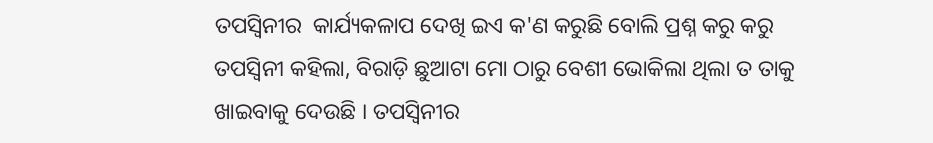ତପସ୍ବିନୀର  କାର୍ଯ୍ୟକଳାପ ଦେଖି ଇଏ କ'ଣ କରୁଛି ବୋଲି ପ୍ରଶ୍ନ କରୁ କରୁ ତପସ୍ବିନୀ କହିଲା, ବିରାଡ଼ି ଛୁଆଟା ମୋ ଠାରୁ ବେଶୀ ଭୋକିଲା ଥିଲା ତ ତାକୁ ଖାଇବାକୁ ଦେଉଛି । ତପସ୍ବିନୀର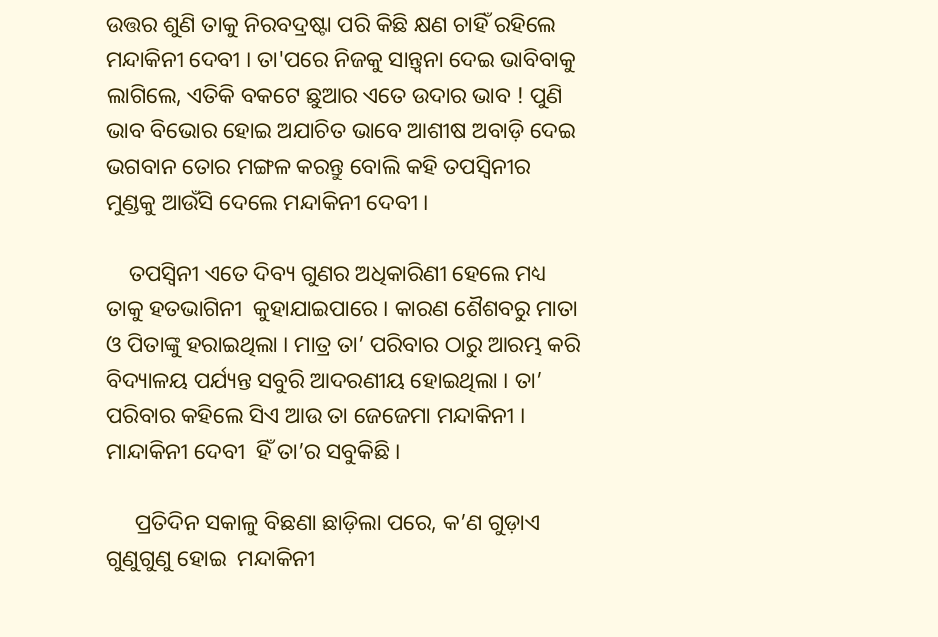ଉତ୍ତର ଶୁଣି ତାକୁ ନିରବଦ୍ରଷ୍ଟା ପରି କିଛି କ୍ଷଣ ଚାହିଁ ରହିଲେ ମନ୍ଦାକିନୀ ଦେବୀ । ତା'ପରେ ନିଜକୁ ସାନ୍ତ୍ଵନା ଦେଇ ଭାବିବାକୁ ଲାଗିଲେ, ଏତିକି ବକଟେ ଛୁଆର ଏତେ ଉଦାର ଭାବ ! ପୁଣି ଭାବ ବିଭୋର ହୋଇ ଅଯାଚିତ ଭାବେ ଆଶୀଷ ଅବାଡ଼ି ଦେଇ ଭଗବାନ ତୋର ମଙ୍ଗଳ କରନ୍ତୁ ବୋଲି କହି ତପସ୍ଵିନୀର ମୁଣ୍ଡକୁ ଆଉଁସି ଦେଲେ ମନ୍ଦାକିନୀ ଦେବୀ ।

    ତପସ୍ବିନୀ ଏତେ ଦିବ୍ୟ ଗୁଣର ଅଧିକାରିଣୀ ହେଲେ ମଧ୍ୟ ତାକୁ ହତଭାଗିନୀ  କୁହାଯାଇପାରେ । କାରଣ ଶୈଶବରୁ ମାତା ଓ ପିତାଙ୍କୁ ହରାଇଥିଲା । ମାତ୍ର ତା’ ପରିବାର ଠାରୁ ଆରମ୍ଭ କରି ବିଦ୍ୟାଳୟ ପର୍ଯ୍ୟନ୍ତ ସବୁରି ଆଦରଣୀୟ ହୋଇଥିଲା । ତା’ ପରିବାର କହିଲେ ସିଏ ଆଉ ତା ଜେଜେମା ମନ୍ଦାକିନୀ । ମାନ୍ଦାକିନୀ ଦେବୀ  ହିଁ ତା’ର ସବୁକିଛି ।

     ପ୍ରତିଦିନ ସକାଳୁ ବିଛଣା ଛାଡ଼ିଲା ପରେ, କ’ଣ ଗୁଡ଼ାଏ ଗୁଣୁଗୁଣୁ ହୋଇ  ମନ୍ଦାକିନୀ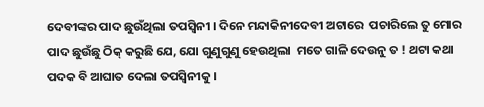ଦେବୀଙ୍କର ପାଦ ଛୁଉଁଥିଲା ତପସ୍ବିନୀ । ଦିନେ ମନ୍ଦାକିନୀଦେବୀ ଅଟାରେ  ପଚାରିଲେ ତୁ ମୋର ପାଦ ଛୁଉଁଛୁ ଠିକ୍ କରୁଛି ଯେ, ଯୋ ଗୁଣୁଗୁଣୁ ହେଉଥିଲା  ମତେ ଗାଳି ଦେଉନୁ ତ ! ଥଟା କଥା ପଦକ ବି ଆଘାତ ଦେଲା ତପସ୍ବିନୀକୁ ।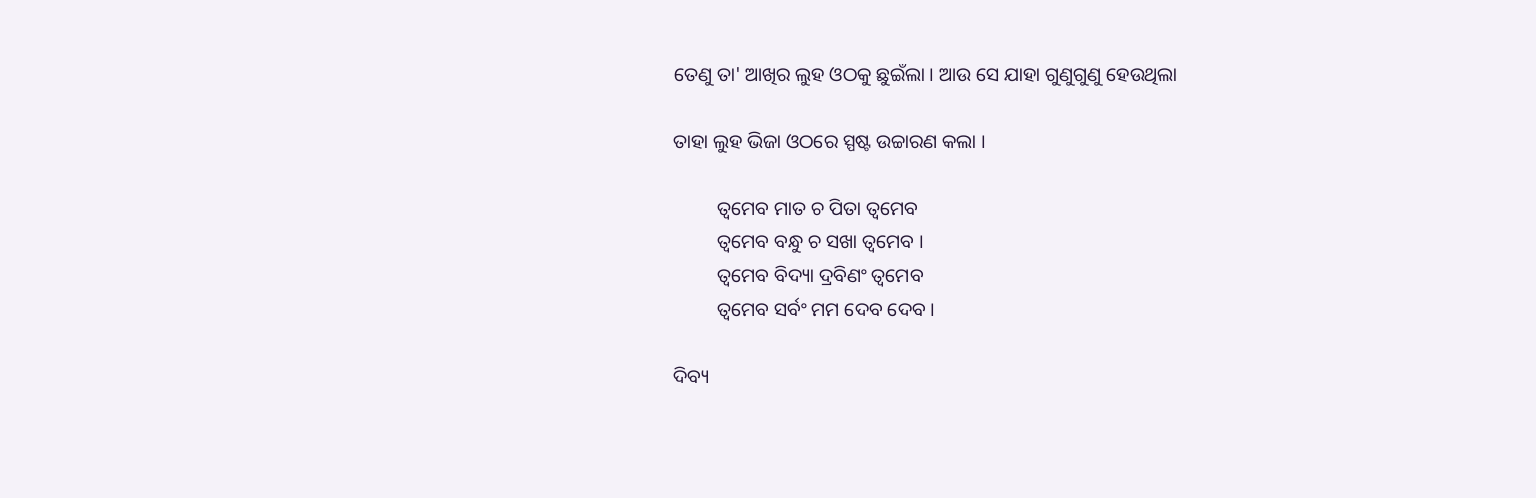ତେଣୁ ତା' ଆଖିର ଲୁହ ଓଠକୁ ଛୁଇଁଲା । ଆଉ ସେ ଯାହା ଗୁଣୁଗୁଣୁ ହେଉଥିଲା

ତାହା ଲୁହ ଭିଜା ଓଠରେ ସ୍ପଷ୍ଟ ଉଚ୍ଚାରଣ କଲା ।

         ତ୍ୱମେବ ମାତ ଚ ପିତା ତ୍ଵମେବ
         ତ୍ୱମେବ ବନ୍ଧୁ ଚ ସଖା ତ୍ୱମେବ ।
         ତ୍ୱମେବ ବିଦ୍ୟା ଦ୍ରବିଣଂ ତ୍ଵମେବ
         ତ୍ୱମେବ ସର୍ବଂ ମମ ଦେବ ଦେବ ।

ଦିବ୍ୟ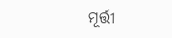ମୂର୍ତ୍ତୀ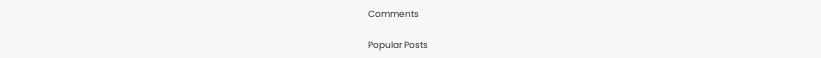Comments

Popular Posts